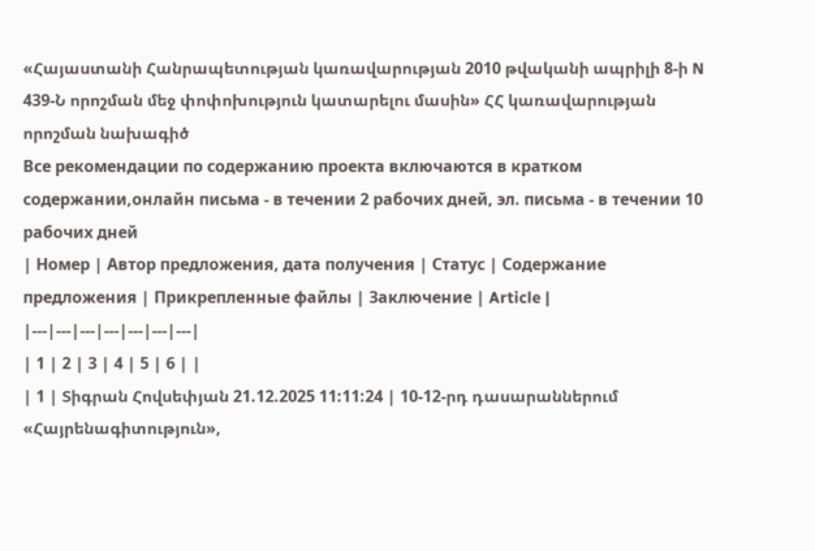«Հայաստանի Հանրապետության կառավարության 2010 թվականի ապրիլի 8-ի N 439-Ն որոշման մեջ փոփոխություն կատարելու մասին» ՀՀ կառավարության որոշման նախագիծ
Все рекомендации по содержанию проекта включаются в кратком содержании,онлайн письма - в течении 2 рабочих дней, эл. письма - в течении 10 рабочих дней
| Номер | Автор предложения, дата получения | Статус | Содержание предложения | Прикрепленные файлы | Заключение | Article |
|---|---|---|---|---|---|---|
| 1 | 2 | 3 | 4 | 5 | 6 | |
| 1 | Տիգրան Հովսեփյան 21.12.2025 11:11:24 | 10-12-րդ դասարաններում «Հայրենագիտություն»,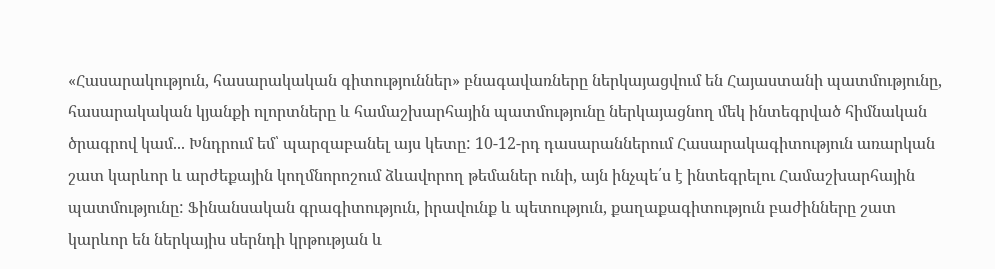«Հասարակություն, հասարակական գիտություններ» բնագավառները ներկայացվում են Հայաստանի պատմությունը, հասարակական կյանքի ոլորտները և համաշխարհային պատմությունը ներկայացնող մեկ ինտեգրված հիմնական ծրագրով կամ... Խնդրում եմ՝ պարզաբանել այս կետը: 10-12-րդ դասարաններում Հասարակագիտություն առարկան շատ կարևոր և արժեքային կողմնորոշում ձևավորող թեմաներ ունի, այն ինչպե՛ս է ինտեգրելու Համաշխարհային պատմությունը: Ֆինանսական գրագիտություն, իրավունք և պետություն, քաղաքագիտություն բաժինները շատ կարևոր են ներկայիս սերնդի կրթության և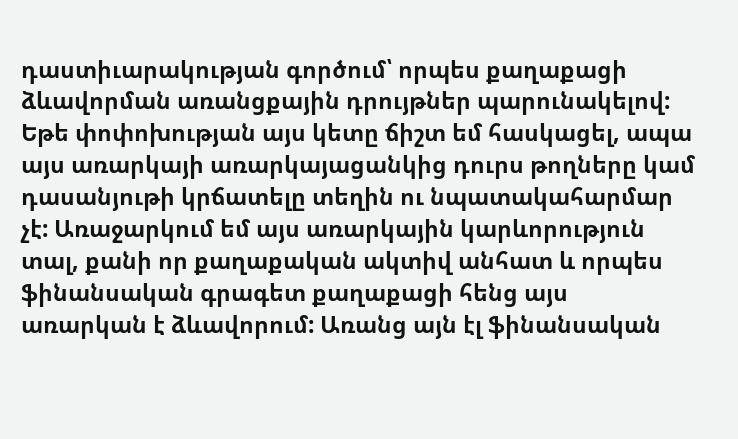դաստիւարակության գործում՝ որպես քաղաքացի ձևավորման առանցքային դրույթներ պարունակելով: Եթե փոփոխության այս կետը ճիշտ եմ հասկացել, ապա այս առարկայի առարկայացանկից դուրս թողները կամ դասանյութի կրճատելը տեղին ու նպատակահարմար չէ: Առաջարկում եմ այս առարկային կարևորություն տալ, քանի որ քաղաքական ակտիվ անհատ և որպես ֆինանսական գրագետ քաղաքացի հենց այս առարկան է ձևավորում: Առանց այն էլ ֆինանսական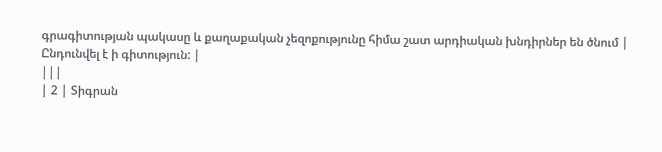գրագիտության պակասը և քաղաքական չեզոքությունը հիմա շատ արդիական խնդիրներ են ծնում |
Ընդունվել է ի գիտություն: |
|||
| 2 | Տիգրան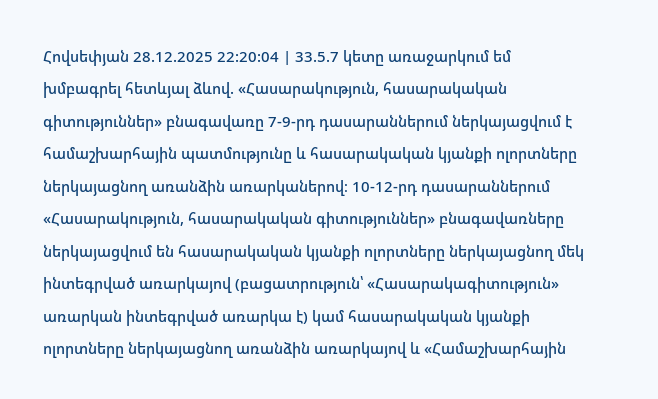Հովսեփյան 28.12.2025 22:20:04 | 33.5.7 կետը առաջարկում եմ խմբագրել հետևյալ ձևով. «Հասարակություն, հասարակական գիտություններ» բնագավառը 7-9-րդ դասարաններում ներկայացվում է համաշխարհային պատմությունը և հասարակական կյանքի ոլորտները ներկայացնող առանձին առարկաներով։ 10-12-րդ դասարաններում «Հասարակություն, հասարակական գիտություններ» բնագավառները ներկայացվում են հասարակական կյանքի ոլորտները ներկայացնող մեկ ինտեգրված առարկայով (բացատրություն՝ «Հասարակագիտություն» առարկան ինտեգրված առարկա է) կամ հասարակական կյանքի ոլորտները ներկայացնող առանձին առարկայով և «Համաշխարհային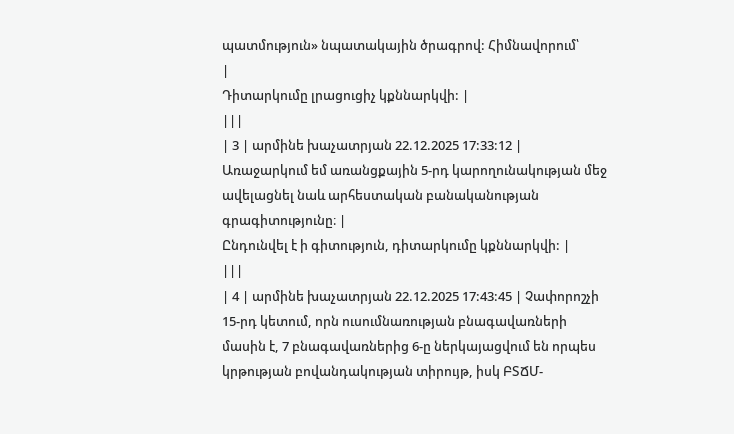պատմություն» նպատակային ծրագրով: Հիմնավորում՝
|
Դիտարկումը լրացուցիչ կքննարկվի: |
|||
| 3 | արմինե խաչատրյան 22.12.2025 17:33:12 | Առաջարկում եմ առանցքային 5-րդ կարողունակության մեջ ավելացնել նաև արհեստական բանականության գրագիտությունը։ |
Ընդունվել է ի գիտություն, դիտարկումը կքննարկվի: |
|||
| 4 | արմինե խաչատրյան 22.12.2025 17:43:45 | Չափորոշչի 15-րդ կետում, որն ուսումնառության բնագավառների մասին է, 7 բնագավառներից 6-ը ներկայացվում են որպես կրթության բովանդակության տիրույթ, իսկ ԲՏՃՄ-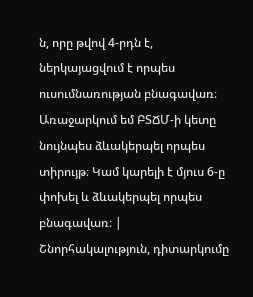ն, որը թվով 4-րդն է, ներկայացվում է որպես ուսումնառության բնագավառ։ Առաջարկում եմ ԲՏՃՄ-ի կետը նույնպես ձևակերպել որպես տիրույթ։ Կամ կարելի է մյուս 6-ը փոխել և ձևակերպել որպես բնագավառ։ |
Շնորհակալություն, դիտարկումը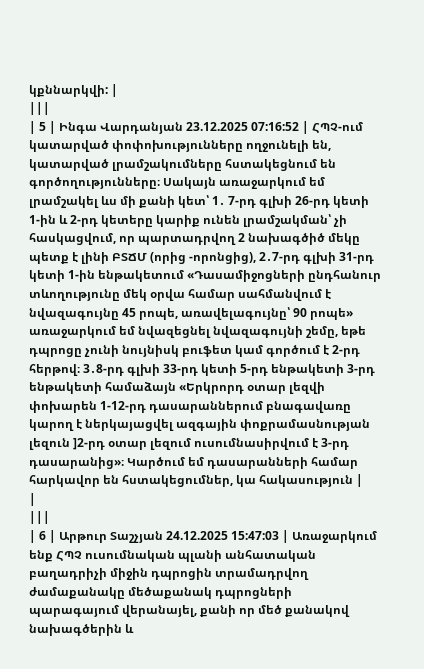կքննարկվի: |
|||
| 5 | Ինգա Վարդանյան 23.12.2025 07:16:52 | ՀՊՉ-ում կատարված փոփոխությունները ողջունելի են, կատարված լրամշակումները հստակեցնում են գործողությունները։ Սակայն առաջարկում եմ լրամշակել ևս մի քանի կետ՝ 1․ 7-րդ գլխի 26-րդ կետի 1-ին և 2-րդ կետերը կարիք ունեն լրամշակման՝ չի հասկացվում, որ պարտադրվող 2 նախագծիծ մեկը պետք է լինի ԲՏՃՄ (որից -որոնցից), 2․7-րդ գլխի 31-րդ կետի 1-ին ենթակետում «Դասամիջոցների ընդհանուր տևողությունը մեկ օրվա համար սահմանվում է նվազագույնը 45 րոպե, առավելագույնը՝ 90 րոպե» առաջարկում եմ նվազեցնել նվազագույնի շեմը, եթե դպրոցը չունի նույնիսկ բուֆետ կամ գործում է 2-րդ հերթով։ 3․8-րդ գլխի 33-րդ կետի 5-րդ ենթակետի 3-րդ ենթակետի համաձայն «Երկրորդ օտար լեզվի փոխարեն 1-12-րդ դասարաններում բնագավառը կարող է ներկայացվել ազգային փոքրամասնության լեզուն ]2-րդ օտար լեզում ուսումնասիրվում է 3-րդ դասարանից»։ Կարծում եմ դասարանների համար հարկավոր են հստակեցումներ, կա հակասություն |
|
|||
| 6 | Արթուր Տաշչյան 24.12.2025 15:47:03 | Առաջարկում ենք ՀՊՉ ուսումնական պլանի անհատական բաղադրիչի միջին դպրոցին տրամադրվող ժամաքանակը մեծաքանակ դպրոցների պարագայում վերանայել, քանի որ մեծ քանակով նախագծերին և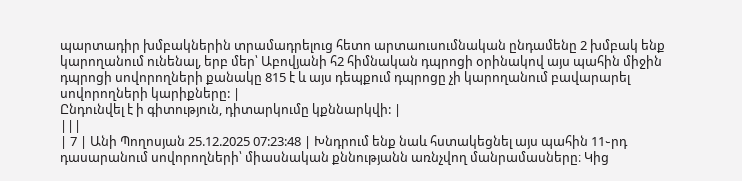պարտադիր խմբակներին տրամադրելուց հետո արտաուսումնական ընդամենը 2 խմբակ ենք կարողանում ունենալ, երբ մեր՝ Աբովյանի հ2 հիմնական դպրոցի օրինակով այս պահին միջին դպրոցի սովորողների քանակը 815 է և այս դեպքում դպրոցը չի կարողանում բավարարել սովորողների կարիքները: |
Ընդունվել է ի գիտություն, դիտարկումը կքննարկվի: |
|||
| 7 | Անի Պողոսյան 25.12.2025 07:23:48 | Խնդրում ենք նաև հստակեցնել այս պահին 11֊րդ դասարանում սովորողների՝ միասնական քննությանն առնչվող մանրամասները։ Կից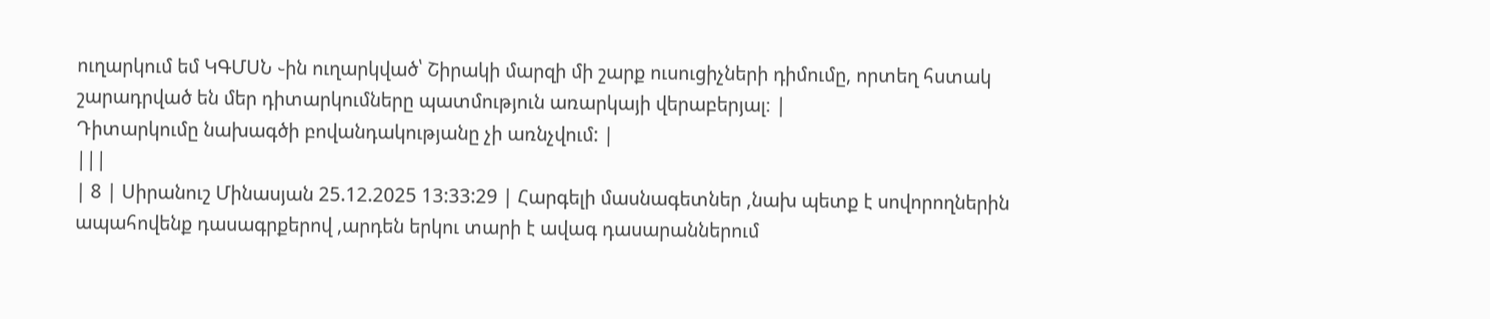ուղարկում եմ ԿԳՄՍՆ ֊ին ուղարկված՝ Շիրակի մարզի մի շարք ուսուցիչների դիմումը, որտեղ հստակ շարադրված են մեր դիտարկումները պատմություն առարկայի վերաբերյալ։ |
Դիտարկումը նախագծի բովանդակությանը չի առնչվում: |
|||
| 8 | Սիրանուշ Մինասյան 25.12.2025 13:33:29 | Հարգելի մասնագետներ ,նախ պետք է սովորողներին ապահովենք դասագրքերով ,արդեն երկու տարի է ավագ դասարաններում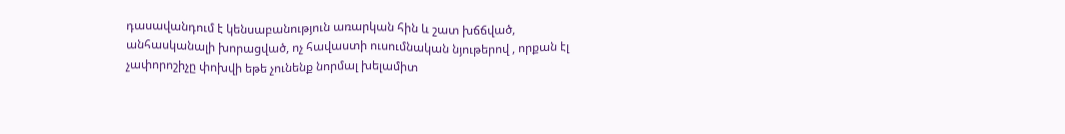դասավանդում է կենսաբանություն առարկան հին և շատ խճճված, անհասկանալի խորացված, ոչ հավաստի ուսումնական նյութերով , որքան էլ չափորոշիչը փոխվի եթե չունենք նորմալ խելամիտ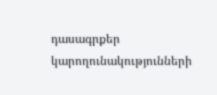դասագրքեր կարողունակությունների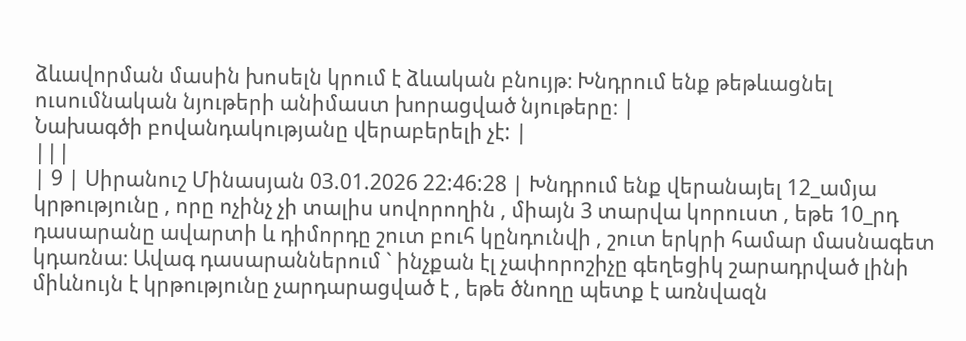ձևավորման մասին խոսելն կրում է ձևական բնույթ։ Խնդրում ենք թեթևացնել ուսումնական նյութերի անիմաստ խորացված նյութերը։ |
Նախագծի բովանդակությանը վերաբերելի չէ: |
|||
| 9 | Սիրանուշ Մինասյան 03.01.2026 22:46:28 | Խնդրում ենք վերանայել 12_ամյա կրթությունը , որը ոչինչ չի տալիս սովորողին , միայն 3 տարվա կորուստ , եթե 10_րդ դասարանը ավարտի և դիմորդը շուտ բուհ կընդունվի , շուտ երկրի համար մասնագետ կդառնա։ Ավագ դասարաններում ` ինչքան էլ չափորոշիչը գեղեցիկ շարադրված լինի միևնույն է կրթությունը չարդարացված է , եթե ծնողը պետք է առնվազն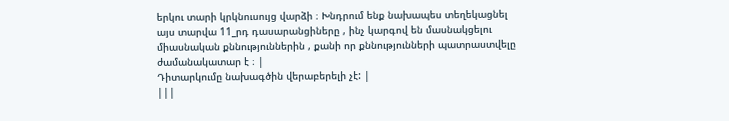երկու տարի կրկնուսույց վարձի ։ Խնդրում ենք նախապես տեղեկացնել այս տարվա 11_րդ դասարանցիները , ինչ կարգով են մասնակցելու միասնական քննություններին , քանի որ քննությունների պատրաստվելը ժամանակատար է ։ |
Դիտարկումը նախագծին վերաբերելի չէ: |
|||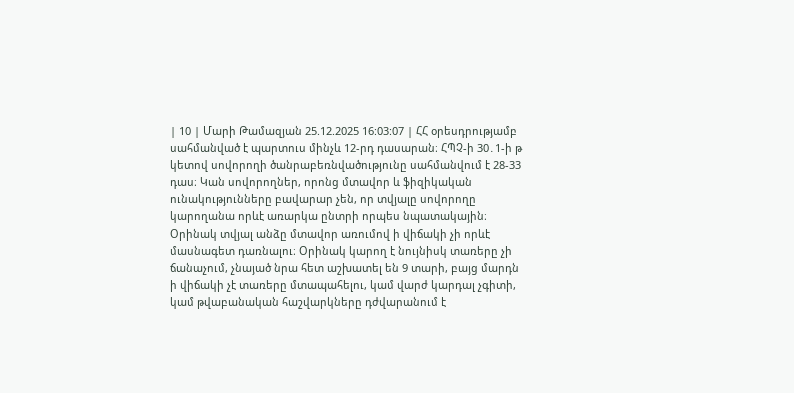| 10 | Մարի Թամազյան 25.12.2025 16:03:07 | ՀՀ օրեսդրությամբ սահմանված է պարտուս մինչև 12-րդ դասարան։ ՀՊՉ-ի 30․1-ի թ կետով սովորողի ծանրաբեռնվածությունը սահմանվում է 28-33 դաս։ Կան սովորողներ, որոնց մտավոր և ֆիզիկական ունակությունները բավարար չեն, որ տվյալը սովորողը կարողանա որևէ առարկա ընտրի որպես նպատակային։ Օրինակ տվյալ անձը մտավոր առումով ի վիճակի չի որևէ մասնագետ դառնալու։ Օրինակ կարող է նույնիսկ տառերը չի ճանաչում, չնայած նրա հետ աշխատել են 9 տարի, բայց մարդն ի վիճակի չէ տառերը մտապահելու, կամ վարժ կարդալ չգիտի, կամ թվաբանական հաշվարկները դժվարանում է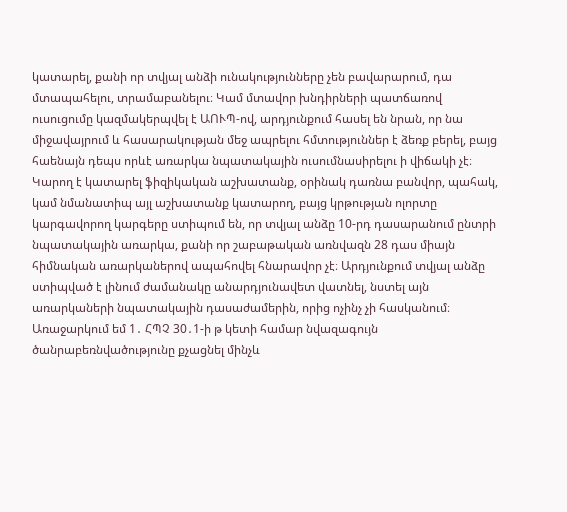կատարել, քանի որ տվյալ անձի ունակությունները չեն բավարարում, դա մտապահելու, տրամաբանելու։ Կամ մտավոր խնդիրների պատճառով ուսուցումը կազմակերպվել է ԱՈՒՊ-ով, արդյունքում հասել են նրան, որ նա միջավայրում և հասարակության մեջ ապրելու հմտություններ է ձեռք բերել, բայց հաենայն դեպս որևէ առարկա նպատակային ուսումնասիրելու ի վիճակի չէ։ Կարող է կատարել ֆիզիկական աշխատանք, օրինակ դառնա բանվոր, պահակ, կամ նմանատիպ այլ աշխատանք կատարող, բայց կրթության ոլորտը կարգավորող կարգերը ստիպում են, որ տվյալ անձը 10-րդ դասարանում ընտրի նպատակային առարկա, քանի որ շաբաթական առնվազն 28 դաս միայն հիմնական առարկաներով ապահովել հնարավոր չէ։ Արդյունքում տվյալ անձը ստիպված է լինում ժամանակը անարդյունավետ վատնել, նստել այն առարկաների նպատակային դասաժամերին, որից ոչինչ չի հասկանում։ Առաջարկում եմ 1․ ՀՊՉ 30․1-ի թ կետի համար նվազագույն ծանրաբեռնվածությունը քչացնել մինչև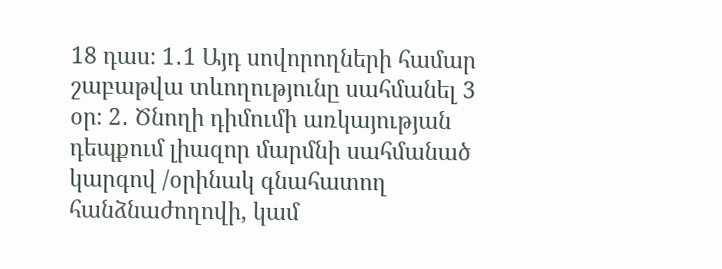18 դաս։ 1․1 Այդ սովորողների համար շաբաթվա տևողությունը սահմանել 3 օր։ 2․ Ծնողի դիմումի առկայության դեպքում լիազոր մարմնի սահմանած կարգով /օրինակ գնահատող հանձնաժողովի, կամ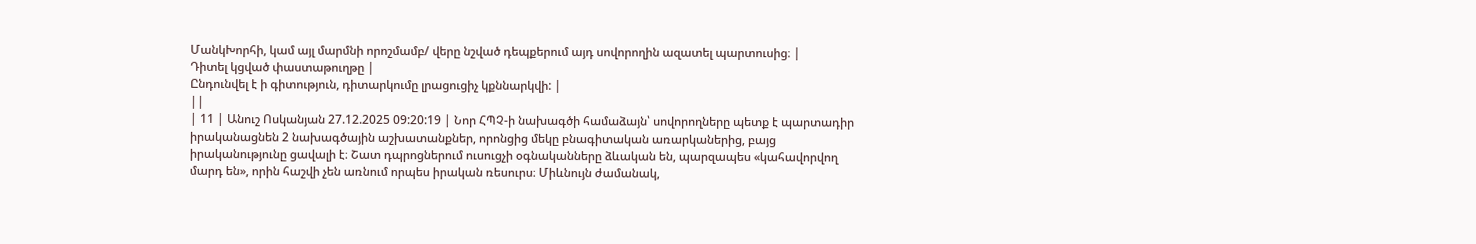ՄանկԽորհի, կամ այլ մարմնի որոշմամբ/ վերը նշված դեպքերում այդ սովորողին ազատել պարտուսից։ |
Դիտել կցված փաստաթուղթը |
Ընդունվել է ի գիտություն, դիտարկումը լրացուցիչ կքննարկվի: |
||
| 11 | Անուշ Ոսկանյան 27.12.2025 09:20:19 | Նոր ՀՊՉ-ի նախագծի համաձայն՝ սովորողները պետք է պարտադիր իրականացնեն 2 նախագծային աշխատանքներ, որոնցից մեկը բնագիտական առարկաներից, բայց իրականությունը ցավալի է։ Շատ դպրոցներում ուսուցչի օգնականները ձևական են, պարզապես «կահավորվող մարդ են», որին հաշվի չեն առնում որպես իրական ռեսուրս։ Միևնույն ժամանակ,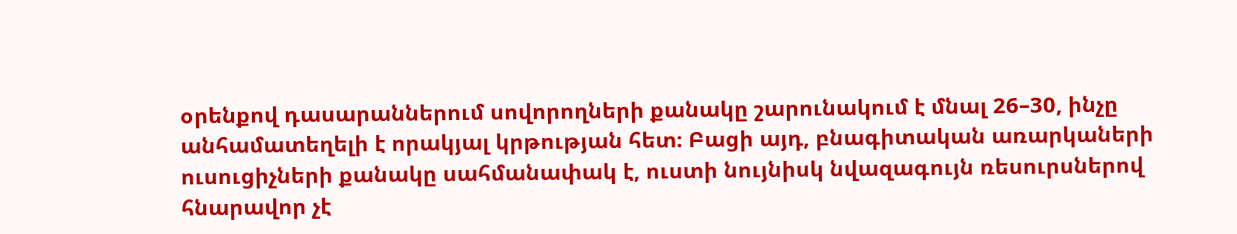օրենքով դասարաններում սովորողների քանակը շարունակում է մնալ 26–30, ինչը անհամատեղելի է որակյալ կրթության հետ։ Բացի այդ, բնագիտական առարկաների ուսուցիչների քանակը սահմանափակ է, ուստի նույնիսկ նվազագույն ռեսուրսներով հնարավոր չէ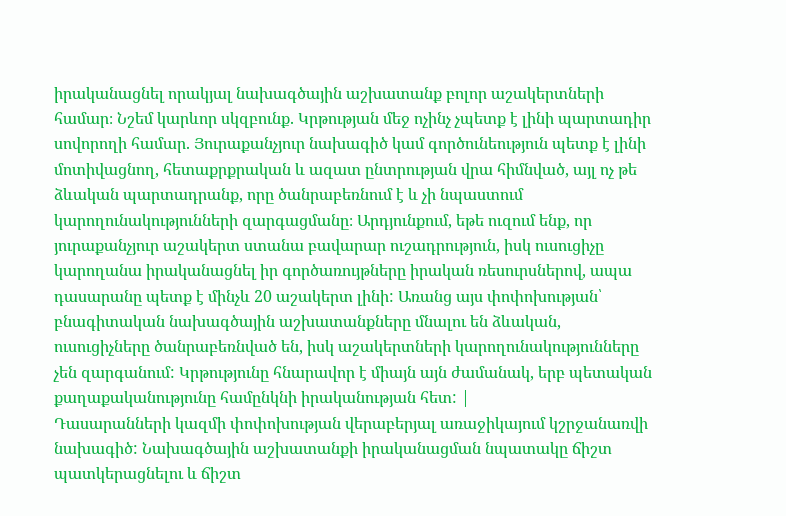իրականացնել որակյալ նախագծային աշխատանք բոլոր աշակերտների համար։ Նշեմ կարևոր սկզբունք. Կրթության մեջ ոչինչ չպետք է լինի պարտադիր սովորողի համար. Յուրաքանչյուր նախագիծ կամ գործունեություն պետք է լինի մոտիվացնող, հետաքրքրական և ազատ ընտրության վրա հիմնված, այլ ոչ թե ձևական պարտադրանք, որը ծանրաբեռնում է և չի նպաստում կարողունակությունների զարգացմանը։ Արդյունքում, եթե ուզում ենք, որ յուրաքանչյուր աշակերտ ստանա բավարար ուշադրություն, իսկ ուսուցիչը կարողանա իրականացնել իր գործառույթները իրական ռեսուրսներով, ապա դասարանը պետք է մինչև 20 աշակերտ լինի: Առանց այս փոփոխության՝ բնագիտական նախագծային աշխատանքները մնալու են ձևական, ուսուցիչները ծանրաբեռնված են, իսկ աշակերտների կարողունակությունները չեն զարգանում: Կրթությունը հնարավոր է միայն այն ժամանակ, երբ պետական քաղաքականությունը համընկնի իրականության հետ: |
Դասարանների կազմի փոփոխության վերաբերյալ առաջիկայում կշրջանառվի նախագիծ: Նախագծային աշխատանքի իրականացման նպատակը ճիշտ պատկերացնելու և ճիշտ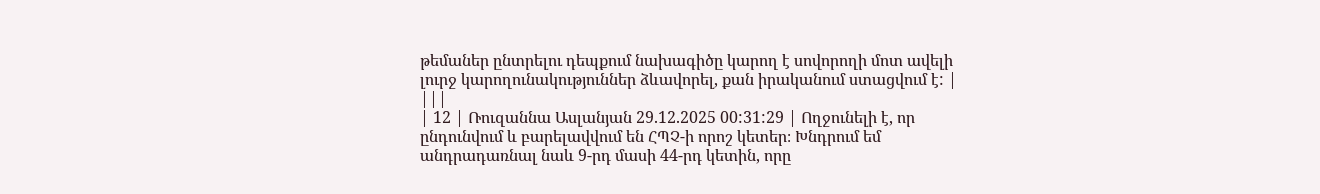թեմաներ ընտրելու դեպքում նախագիծը կարող է սովորողի մոտ ավելի լուրջ կարողունակություններ ձևավորել, քան իրականում ստացվում է: |
|||
| 12 | Ռուզաննա Ասլանյան 29.12.2025 00:31:29 | Ողջունելի է, որ ընդունվում և բարելավվում են ՀՊՉ-ի որոշ կետեր։ Խնդրում եմ անդրադառնալ նաև 9-րդ մասի 44-րդ կետին, որը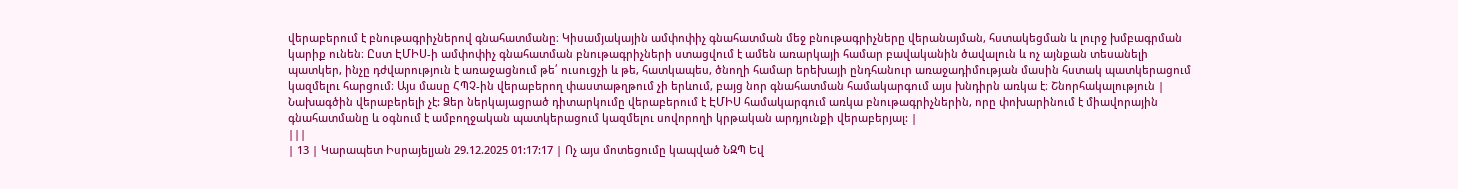վերաբերում է բնութագրիչներով գնահատմանը։ Կիսամյակային ամփոփիչ գնահատման մեջ բնութագրիչները վերանայման, հստակեցման և լուրջ խմբագրման կարիք ունեն։ Ըստ ԷՄԻՍ-ի ամփոփիչ գնահատման բնութագրիչների ստացվում է ամեն առարկայի համար բավականին ծավալուն և ոչ այնքան տեսանելի պատկեր, ինչը դժվարություն է առաջացնում թե՛ ուսուցչի և թե, հատկապես, ծնողի համար երեխայի ընդհանուր առաջադիմության մասին հստակ պատկերացում կազմելու հարցում։ Այս մասը ՀՊՉ-ին վերաբերող փաստաթղթում չի երևում, բայց նոր գնահատման համակարգում այս խնդիրն առկա է։ Շնորհակալություն |
Նախագծին վերաբերելի չէ: Ձեր ներկայացրած դիտարկումը վերաբերում է ԷՄԻՍ համակարգում առկա բնութագրիչներին, որը փոխարինում է միավորային գնահատմանը և օգնում է ամբողջական պատկերացում կազմելու սովորողի կրթական արդյունքի վերաբերյալ: |
|||
| 13 | Կարապետ Իսրայելյան 29.12.2025 01:17:17 | Ոչ այս մոտեցումը կապված ՆԶՊ Եվ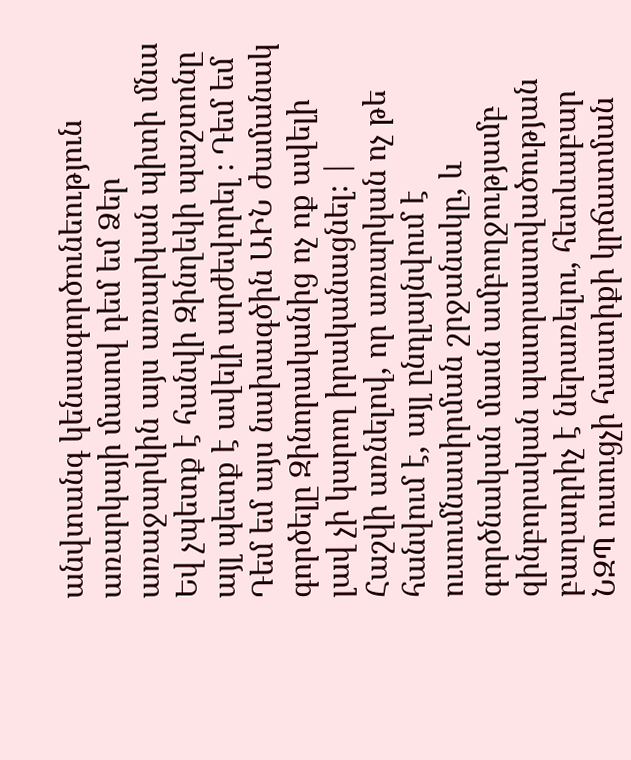անվտանգ կենսագործունեություն առարկայի մասով դեմ եմ Ձեր առաջարկին այս առարկան պիտի մնա Եվ չպետք է հանվի Զինղեկի պաշտոնը այլ պետք է ավելի արժեվորել ։ Դեմ եմ Դեմ եմ այս նախագծին ԱԻՆ ժամանակ գործելը Զինորականից ոչ ոք ավելի լավ չի կարող իրականացնել։ |
Հաշվի առնելով, որ առարկան ոչ թե հանվում է, այլ ընդլայնվում է ուսումնասիրման շրջանակը, և գործնական մասն ամբողջությամբ զինբորական պատրաստվածության բաղադրիչ է ներառելու, հետևաբար ՆԶՊ ուսուցչի հաստիքի կրճատման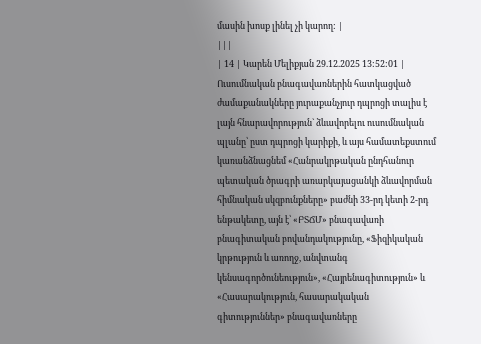մասին խոսք լինել չի կարող: |
|||
| 14 | Կարեն Մելիքյան 29.12.2025 13:52:01 | Ուսումնական բնագավառներին հատկացված ժամաքանակները յուրաքանչյուր դպրոցի տալիս է լայն հնարավորություն` ձևավորելու ուսումնական պլանը՝ ըստ դպրոցի կարիքի, և այս համատեքստում կառանձնացնեմ «Հանրակրթական ընդհանուր պետական ծրագրի առարկայացանկի ձևավորման հիմնական սկզբունքները» բաժնի 33-րդ կետի 2-րդ ենթակետը, այն է՝ «ԲՏՃՄ» բնագավառի բնագիտական բովանդակությունը, «Ֆիզիկական կրթություն և առողջ, անվտանգ կենսագործունեություն», «Հայրենագիտություն» և «Հասարակություն, հասարակական գիտություններ» բնագավառները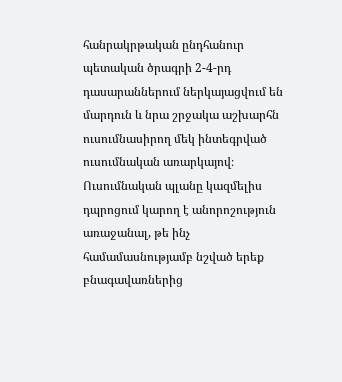հանրակրթական ընդհանուր պետական ծրագրի 2-4-րդ դասարաններում ներկայացվում են մարդուն և նրա շրջակա աշխարհն ուսումնասիրող մեկ ինտեգրված ուսումնական առարկայով։ Ուսումնական պլանը կազմելիս դպրոցում կարող է անորոշություն առաջանալ, թե ինչ համամասնությամբ նշված երեք բնագավառներից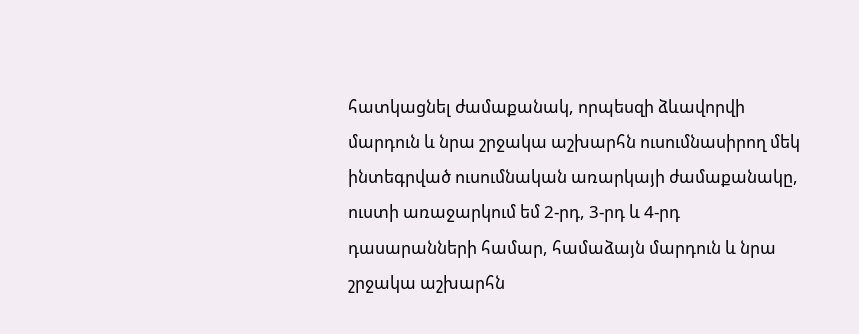հատկացնել ժամաքանակ, որպեսզի ձևավորվի մարդուն և նրա շրջակա աշխարհն ուսումնասիրող մեկ ինտեգրված ուսումնական առարկայի ժամաքանակը, ուստի առաջարկում եմ 2-րդ, 3-րդ և 4-րդ դասարանների համար, համաձայն մարդուն և նրա շրջակա աշխարհն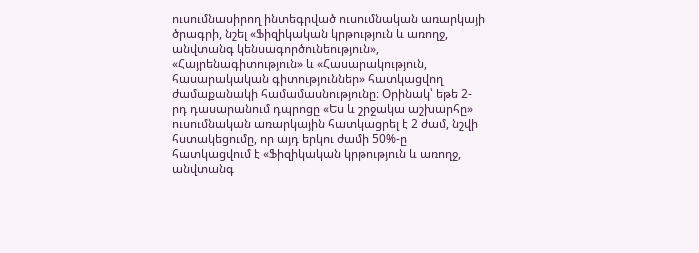ուսումնասիրող ինտեգրված ուսումնական առարկայի ծրագրի, նշել «Ֆիզիկական կրթություն և առողջ, անվտանգ կենսագործունեություն», «Հայրենագիտություն» և «Հասարակություն, հասարակական գիտություններ» հատկացվող ժամաքանակի համամասնությունը։ Օրինակ՝ եթե 2-րդ դասարանում դպրոցը «Ես և շրջակա աշխարհը» ուսումնական առարկային հատկացրել է 2 ժամ, նշվի հստակեցումը, որ այդ երկու ժամի 50%-ը հատկացվում է «Ֆիզիկական կրթություն և առողջ, անվտանգ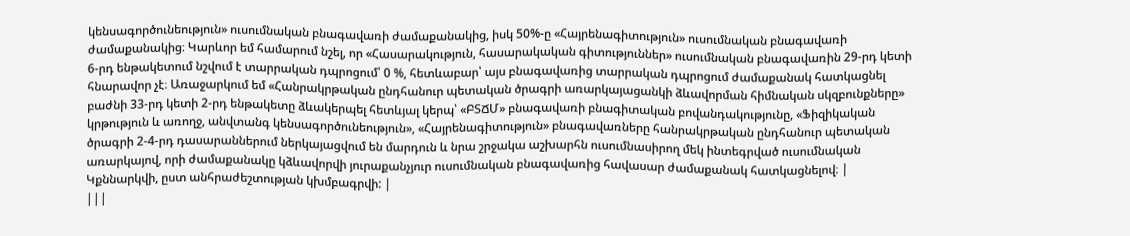կենսագործունեություն» ուսումնական բնագավառի ժամաքանակից, իսկ 50%-ը «Հայրենագիտություն» ուսումնական բնագավառի ժամաքանակից։ Կարևոր եմ համարում նշել, որ «Հասարակություն, հասարակական գիտություններ» ուսումնական բնագավառին 29-րդ կետի 6-րդ ենթակետում նշվում է տարրական դպրոցում՝ 0 %, հետևաբար՝ այս բնագավառից տարրական դպրոցում ժամաքանակ հատկացնել հնարավոր չէ։ Առաջարկում եմ «Հանրակրթական ընդհանուր պետական ծրագրի առարկայացանկի ձևավորման հիմնական սկզբունքները» բաժնի 33-րդ կետի 2-րդ ենթակետը ձևակերպել հետևյալ կերպ՝ «ԲՏՃՄ» բնագավառի բնագիտական բովանդակությունը, «Ֆիզիկական կրթություն և առողջ, անվտանգ կենսագործունեություն», «Հայրենագիտություն» բնագավառները հանրակրթական ընդհանուր պետական ծրագրի 2-4-րդ դասարաններում ներկայացվում են մարդուն և նրա շրջակա աշխարհն ուսումնասիրող մեկ ինտեգրված ուսումնական առարկայով, որի ժամաքանակը կձևավորվի յուրաքանչյուր ուսումնական բնագավառից հավասար ժամաքանակ հատկացնելով։ |
Կքննարկվի, ըստ անհրաժեշտության կխմբագրվի: |
|||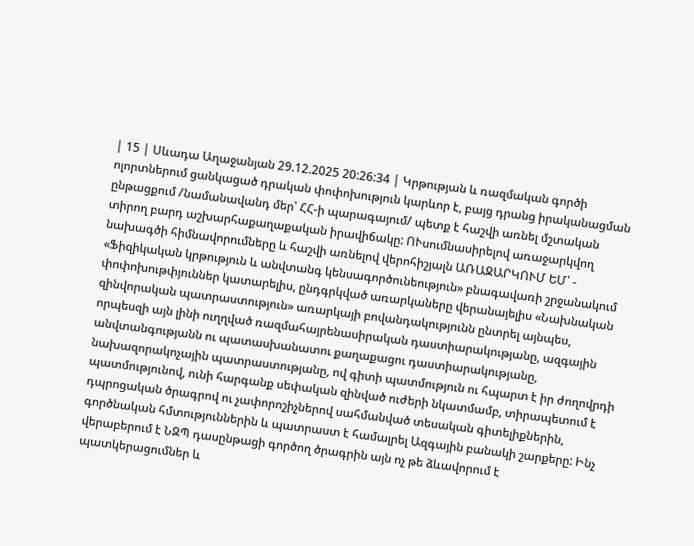| 15 | Սևադա Աղաջանյան 29.12.2025 20:26:34 | Կրթության և ռազմական գործի ոլորտներում ցանկացած դրական փոփոխություն կարևոր է, բայց դրանց իրականացման ընթացքում /նամանավանդ մեր՝ ՀՀ-ի պարագայում/ պետք է հաշվի առնել մշտական տիրող բարդ աշխարհաքաղաքական իրավիճակը: ՈՒսումնասիրելով առաջարկվող նախագծի հիմնավորումները և հաշվի առնելով վերոհիշյալն ԱՌԱՋԱՐԿՈՒՄ ԵՄ՝ - «Ֆիզիկական կրթություն և անվտանգ կենսագործունեություն» բնագավառի շրջանակում փոփոխութփյուններ կատարելիս, ընդգրկված առարկաները վերանայելիս «Նախնական զինվորական պատրաստություն» առարկայի բովանդակությունն ընտրել այնպես, որպեսզի այն լինի ուղղված ռազմահայրենասիրական դաստիարակությանը, ազգային անվտանգությանն ու պատասխանատու քաղաքացու դաստիարակությանը, նախազորակոչային պատրաստությանը, ով գիտի պատմություն ու հպարտ է իր ժողովրդի պատմությունով, ունի հարգանք սեփական զինված ուժերի նկատմամբ, տիրապետում է դպրոցական ծրագրով ու չափորոշիչներով սահմանված տեսական գիտելիքներին, գործնական հմտություններին և պատրաստ է համալրել Ազգային բանակի շարքերը: Ինչ վերաբերում է ՆԶՊ դասընթացի գործող ծրագրին այն ոչ թե ձևավորում է պատկերացումներ և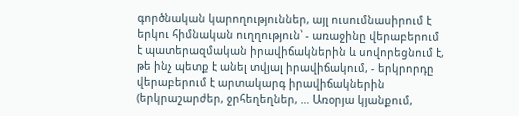գործնական կարողություններ, այլ ուսումնասիրում է երկու հիմնական ուղղություն՝ - առաջինը վերաբերում է պատերազմական իրավիճակներին և սովորեցնում է, թե ինչ պետք է անել տվյալ իրավիճակում, - երկրորդը վերաբերում է արտակարգ իրավիճակներին (երկրաշարժեր, ջրհեղեղներ, … Առօրյա կյանքում,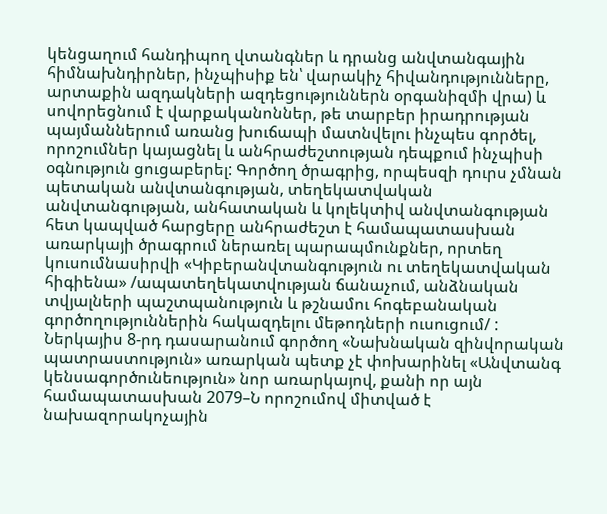կենցաղում հանդիպող վտանգներ և դրանց անվտանգային հիմնախնդիրներ, ինչպիսիք են՝ վարակիչ հիվանդությունները, արտաքին ազդակների ազդեցություններն օրգանիզմի վրա) և սովորեցնում է վարքականոններ, թե տարբեր իրադրության պայմաններում առանց խուճապի մատնվելու ինչպես գործել, որոշումներ կայացնել և անհրաժեշտության դեպքում ինչպիսի օգնություն ցուցաբերել: Գործող ծրագրից, որպեսզի դուրս չմնան պետական անվտանգության, տեղեկատվական անվտանգության, անհատական և կոլեկտիվ անվտանգության հետ կապված հարցերը անհրաժեշտ է համապատասխան առարկայի ծրագրում ներառել պարապմունքներ, որտեղ կուսումնասիրվի «Կիբերանվտանգություն ու տեղեկատվական հիգիենա» /ապատեղեկատվության ճանաչում, անձնական տվյալների պաշտպանություն և թշնամու հոգեբանական գործողություններին հակազդելու մեթոդների ուսուցում/ : Ներկայիս 8-րդ դասարանում գործող «Նախնական զինվորական պատրաստություն» առարկան պետք չէ փոխարինել «Անվտանգ կենսագործունեություն» նոր առարկայով, քանի որ այն համապատասխան 2079–Ն որոշումով միտված է նախազորակոչային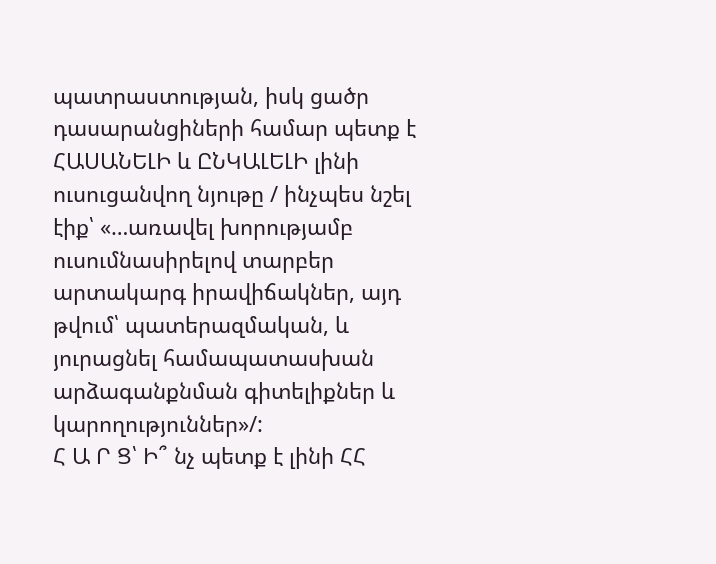պատրաստության, իսկ ցածր դասարանցիների համար պետք է ՀԱՍԱՆԵԼԻ և ԸՆԿԱԼԵԼԻ լինի ուսուցանվող նյութը / ինչպես նշել էիք՝ «…առավել խորությամբ ուսումնասիրելով տարբեր արտակարգ իրավիճակներ, այդ թվում՝ պատերազմական, և յուրացնել համապատասխան արձագանքնման գիտելիքներ և կարողություններ»/:
Հ Ա Ր Ց՝ Ի՞ նչ պետք է լինի ՀՀ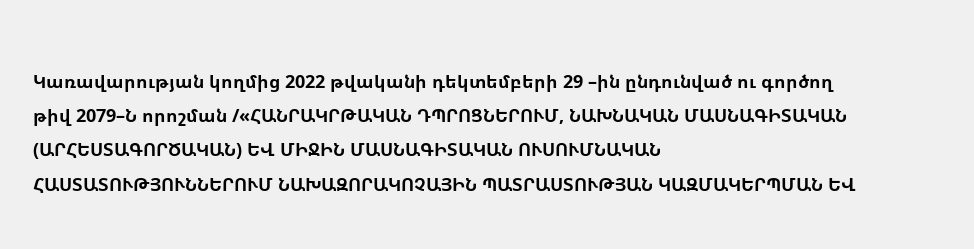Կառավարության կողմից 2022 թվականի դեկտեմբերի 29 –ին ընդունված ու գործող թիվ 2079–Ն որոշման /«ՀԱՆՐԱԿՐԹԱԿԱՆ ԴՊՐՈՑՆԵՐՈՒՄ, ՆԱԽՆԱԿԱՆ ՄԱՍՆԱԳԻՏԱԿԱՆ (ԱՐՀԵՍՏԱԳՈՐԾԱԿԱՆ) ԵՎ ՄԻՋԻՆ ՄԱՍՆԱԳԻՏԱԿԱՆ ՈՒՍՈՒՄՆԱԿԱՆ ՀԱՍՏԱՏՈՒԹՅՈՒՆՆԵՐՈՒՄ ՆԱԽԱԶՈՐԱԿՈՉԱՅԻՆ ՊԱՏՐԱՍՏՈՒԹՅԱՆ ԿԱԶՄԱԿԵՐՊՄԱՆ ԵՎ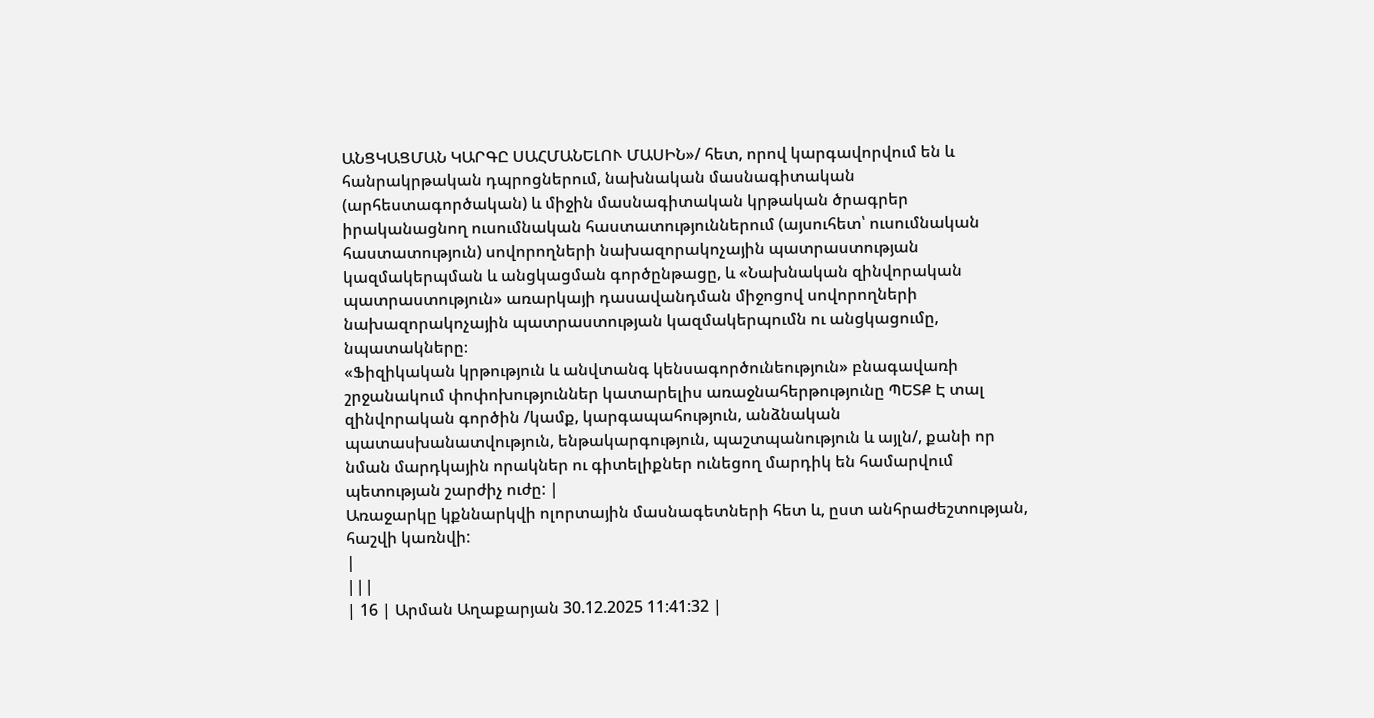ԱՆՑԿԱՑՄԱՆ ԿԱՐԳԸ ՍԱՀՄԱՆԵԼՈՒ ՄԱՍԻՆ»/ հետ, որով կարգավորվում են և հանրակրթական դպրոցներում, նախնական մասնագիտական (արհեստագործական) և միջին մասնագիտական կրթական ծրագրեր իրականացնող ուսումնական հաստատություններում (այսուհետ՝ ուսումնական հաստատություն) սովորողների նախազորակոչային պատրաստության կազմակերպման և անցկացման գործընթացը, և «Նախնական զինվորական պատրաստություն» առարկայի դասավանդման միջոցով սովորողների նախազորակոչային պատրաստության կազմակերպումն ու անցկացումը, նպատակները։
«Ֆիզիկական կրթություն և անվտանգ կենսագործունեություն» բնագավառի շրջանակում փոփոխություններ կատարելիս առաջնահերթությունը ՊԵՏՔ Է տալ զինվորական գործին /կամք, կարգապահություն, անձնական պատասխանատվություն, ենթակարգություն, պաշտպանություն և այլն/, քանի որ նման մարդկային որակներ ու գիտելիքներ ունեցող մարդիկ են համարվում պետության շարժիչ ուժը: |
Առաջարկը կքննարկվի ոլորտային մասնագետների հետ և, ըստ անհրաժեշտության, հաշվի կառնվի:
|
|||
| 16 | Արման Աղաքարյան 30.12.2025 11:41:32 |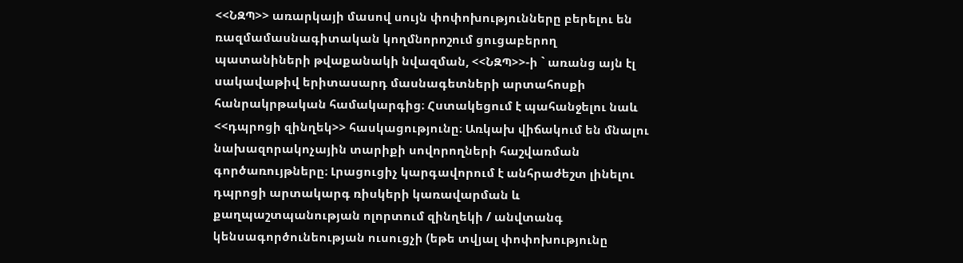<<ՆԶՊ>> առարկայի մասով սույն փոփոխությունները բերելու են ռազմամասնագիտական կողմնորոշում ցուցաբերող պատանիների թվաքանակի նվազման, <<ՆԶՊ>>-ի ` առանց այն էլ սակավաթիվ երիտասարդ մասնագետների արտահոսքի հանրակրթական համակարգից։ Հստակեցում է պահանջելու նաև <<դպրոցի զինղեկ>> հասկացությունը։ Առկախ վիճակում են մնալու նախազորակոչային տարիքի սովորողների հաշվառման գործառույթները։ Լրացուցիչ կարգավորում է անհրաժեշտ լինելու դպրոցի արտակարգ ռիսկերի կառավարման և քաղպաշտպանության ոլորտում զինղեկի / անվտանգ կենսագործունեության ուսուցչի (եթե տվյալ փոփոխությունը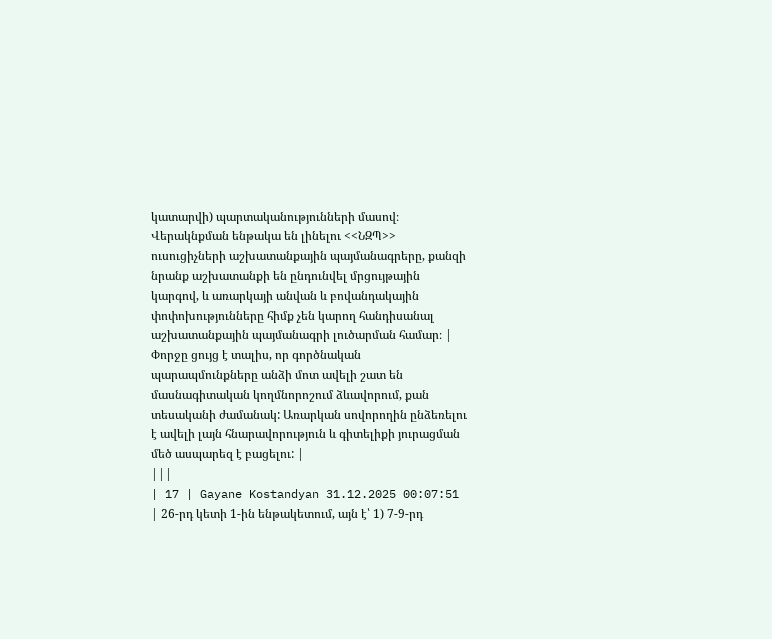կատարվի) պարտականությունների մասով։ Վերակնքման ենթակա են լինելու <<ՆԶՊ>> ուսուցիչների աշխատանքային պայմանագրերը, քանզի նրանք աշխատանքի են ընդունվել մրցույթային կարգով, և առարկայի անվան և բովանդակային փոփոխությունները հիմք չեն կարող հանդիսանալ աշխատանքային պայմանագրի լուծարման համար։ |
Փորջը ցույց է տալիս, որ գործնական պարապմունքները անձի մոտ ավելի շատ են մասնագիտական կողմնորոշում ձևավորում, քան տեսականի ժամանակ: Առարկան սովորողին ընձեռելու է ավելի լայն հնարավորություն և գիտելիքի յուրացման մեծ ասպարեզ է բացելու: |
|||
| 17 | Gayane Kostandyan 31.12.2025 00:07:51 | 26-րդ կետի 1-ին ենթակետում, այն է՝ 1) 7-9-րդ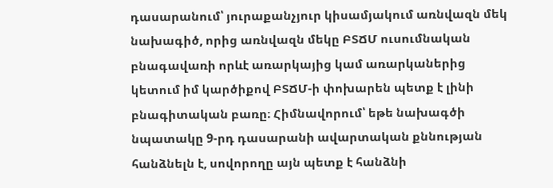դասարանում՝ յուրաքանչյուր կիսամյակում առնվազն մեկ նախագիծ, որից առնվազն մեկը ԲՏՃՄ ուսումնական բնագավառի որևէ առարկայից կամ առարկաներից կետում իմ կարծիքով ԲՏՃՄ-ի փոխարեն պետք է լինի բնագիտական բառը։ Հիմնավորում՝ եթե նախագծի նպատակը 9-րդ դասարանի ավարտական քննության հանձնելն է, սովորողը այն պետք է հանձնի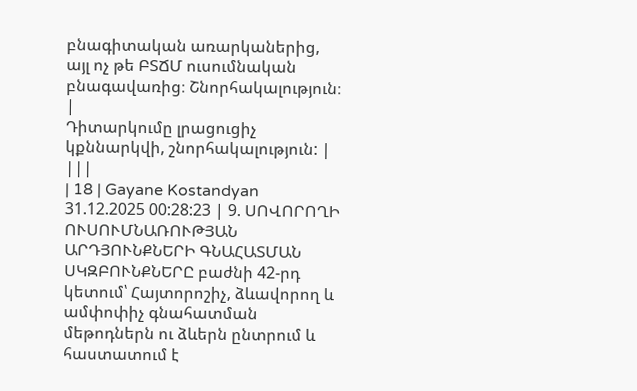բնագիտական առարկաներից, այլ ոչ թե ԲՏՃՄ ուսումնական բնագավառից։ Շնորհակալություն։ |
Դիտարկումը լրացուցիչ կքննարկվի, շնորհակալություն: |
|||
| 18 | Gayane Kostandyan 31.12.2025 00:28:23 | 9. ՍՈՎՈՐՈՂԻ ՈՒՍՈՒՄՆԱՌՈՒԹՅԱՆ ԱՐԴՅՈՒՆՔՆԵՐԻ ԳՆԱՀԱՏՄԱՆ ՍԿԶԲՈՒՆՔՆԵՐԸ բաժնի 42-րդ կետում՝ Հայտորոշիչ, ձևավորող և ամփոփիչ գնահատման մեթոդներն ու ձևերն ընտրում և հաստատում է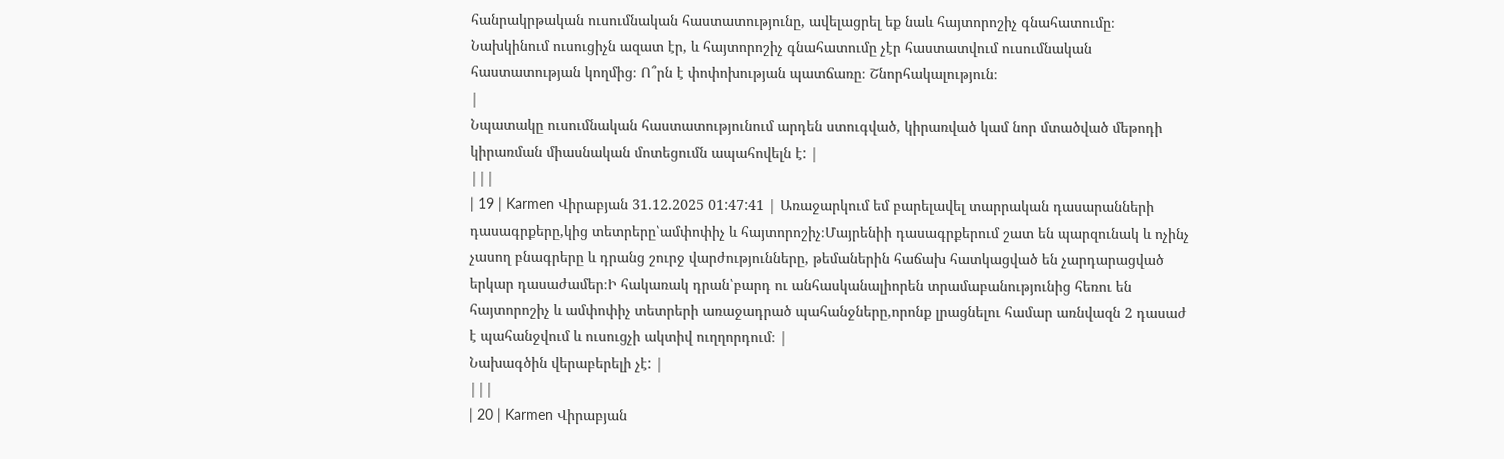հանրակրթական ուսումնական հաստատությունը, ավելացրել եք նաև հայտորոշիչ գնահատումը։ Նախկինում ուսուցիչն ազատ էր, և հայտորոշիչ գնահատումը չէր հաստատվում ուսումնական հաստատության կողմից։ Ո՞րն է փոփոխության պատճառը։ Շնորհակալություն։
|
Նպատակը ուսումնական հաստատությունում արդեն ստուգված, կիրառված կամ նոր մտածված մեթոդի կիրառման միասնական մոտեցումն ապահովելն է: |
|||
| 19 | Karmen Վիրաբյան 31.12.2025 01:47:41 | Առաջարկում եմ բարելավել տարրական դասարանների դասագրքերը,կից տետրերը՝ամփոփիչ և հայտորոշիչ։Մայրենիի դասագրքերում շատ են պարզունակ և ոչինչ չասող բնագրերը և դրանց շուրջ վարժությունները, թեմաներին հաճախ հատկացված են չարդարացված երկար դասաժամեր։Ի հակառակ դրան՝բարդ ու անհասկանալիորեն տրամաբանությունից հեռու են հայտորոշիչ և ամփոփիչ տետրերի առաջադրած պահանջները,որոնք լրացնելու համար առնվազն 2 դասաժ է պահանջվում և ուսուցչի ակտիվ ուղղորդում։ |
Նախագծին վերաբերելի չէ: |
|||
| 20 | Karmen Վիրաբյան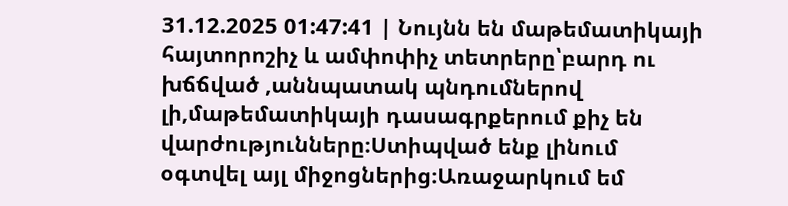31.12.2025 01:47:41 | Նույնն են մաթեմատիկայի հայտորոշիչ և ամփոփիչ տետրերը՝բարդ ու խճճված ,աննպատակ պնդումներով լի,մաթեմատիկայի դասագրքերում քիչ են վարժությունները։Ստիպված ենք լինում օգտվել այլ միջոցներից։Առաջարկում եմ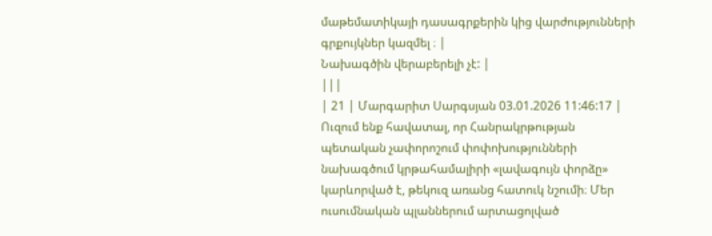մաթեմատիկայի դասագրքերին կից վարժությունների գրքույկներ կազմել ։ |
Նախագծին վերաբերելի չէ: |
|||
| 21 | Մարգարիտ Սարգսյան 03.01.2026 11:46:17 | Ուզում ենք հավատալ, որ Հանրակրթության պետական չափորոշում փոփոխությունների նախագծում կրթահամալիրի «լավագույն փորձը» կարևորված է, թեկուզ առանց հատուկ նշումի։ Մեր ուսումնական պլաններում արտացոլված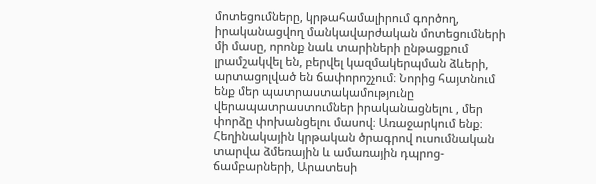մոտեցումները, կրթահամալիրում գործող, իրականացվող մանկավարժական մոտեցումների մի մասը, որոնք նաև տարիների ընթացքում լրամշակվել են, բերվել կազմակերպման ձևերի, արտացոլված են ճափորոշչում։ Նորից հայտնում ենք մեր պատրաստակամությունը վերապատրաստումներ իրականացնելու , մեր փորձը փոխանցելու մասով։ Առաջարկում ենք։
Հեղինակային կրթական ծրագրով ուսումնական տարվա ձմեռային և ամառային դպրոց-ճամբարների, Արատեսի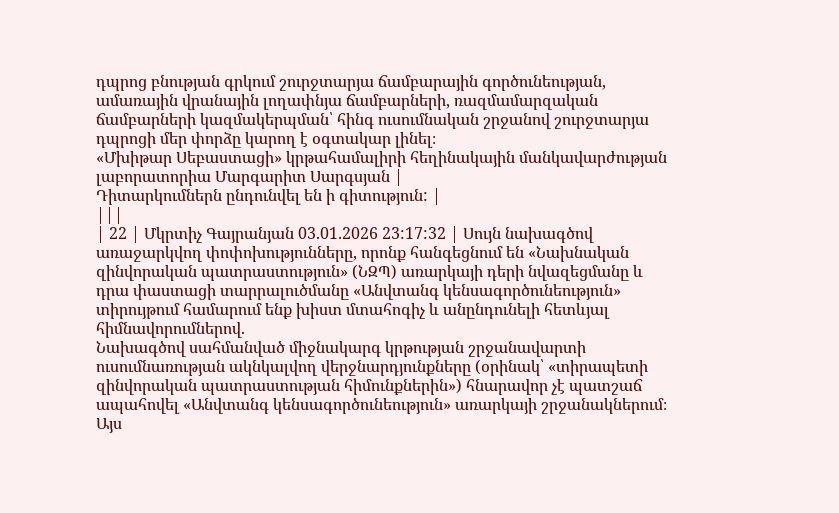դպրոց բնության գրկում շուրջտարյա ճամբարային գործունեության, ամառային վրանային լողափնյա ճամբարների, ռազմամարզական ճամբարների կազմակերպման՝ հինգ ուսումնական շրջանով շուրջտարյա դպրոցի մեր փորձը կարող է օգտակար լինել։
«Մխիթար Սեբաստացի» կրթահամալիրի հեղինակային մանկավարժության լաբորատորիա Մարգարիտ Սարգսյան |
Դիտարկումներն ընդունվել են ի գիտություն: |
|||
| 22 | Մկրտիչ Գայրանյան 03.01.2026 23:17:32 | Սույն նախագծով առաջարկվող փոփոխությունները, որոնք հանգեցնում են «Նախնական զինվորական պատրաստություն» (ՆԶՊ) առարկայի դերի նվազեցմանը և դրա փաստացի տարրալուծմանը «Անվտանգ կենսագործունեություն» տիրույթում համարում ենք խիստ մտահոգիչ և անընդունելի հետևյալ հիմնավորումներով.
Նախագծով սահմանված միջնակարգ կրթության շրջանավարտի ուսումնառության ակնկալվող վերջնարդյունքները (օրինակ՝ «տիրապետի զինվորական պատրաստության հիմունքներին») հնարավոր չէ պատշաճ ապահովել «Անվտանգ կենսագործունեություն» առարկայի շրջանակներում։ Այս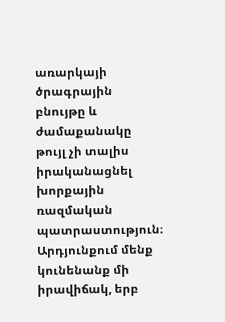առարկայի ծրագրային բնույթը և ժամաքանակը թույլ չի տալիս իրականացնել խորքային ռազմական պատրաստություն։ Արդյունքում մենք կունենանք մի իրավիճակ, երբ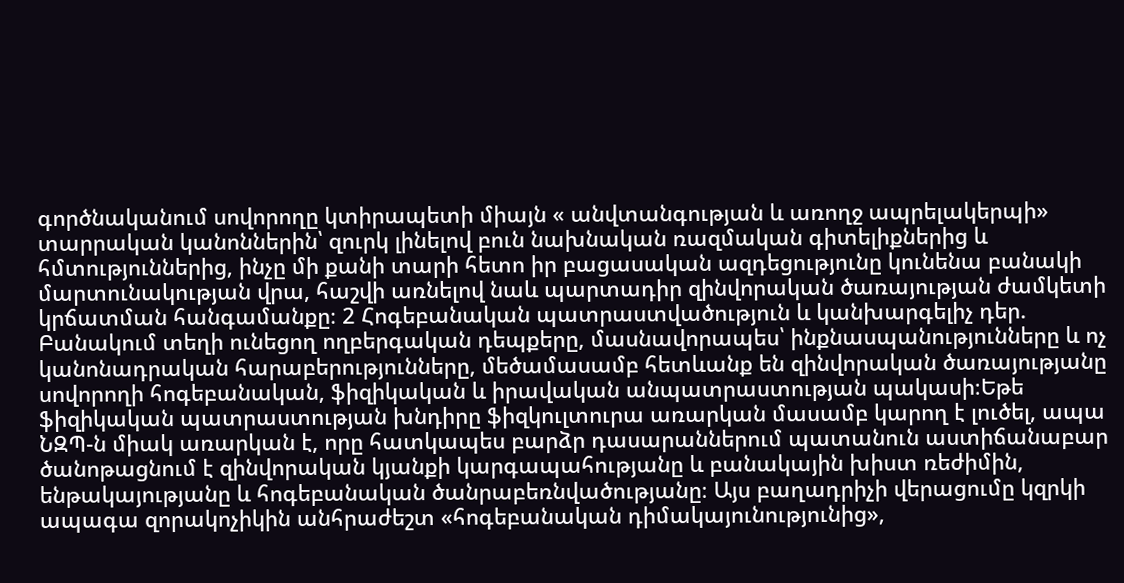գործնականում սովորողը կտիրապետի միայն « անվտանգության և առողջ ապրելակերպի» տարրական կանոններին՝ զուրկ լինելով բուն նախնական ռազմական գիտելիքներից և հմտություններից, ինչը մի քանի տարի հետո իր բացասական ազդեցությունը կունենա բանակի մարտունակության վրա, հաշվի առնելով նաև պարտադիր զինվորական ծառայության ժամկետի կրճատման հանգամանքը։ 2 Հոգեբանական պատրաստվածություն և կանխարգելիչ դեր. Բանակում տեղի ունեցող ողբերգական դեպքերը, մասնավորապես՝ ինքնասպանությունները և ոչ կանոնադրական հարաբերությունները, մեծամասամբ հետևանք են զինվորական ծառայությանը սովորողի հոգեբանական, ֆիզիկական և իրավական անպատրաստության պակասի։Եթե ֆիզիկական պատրաստության խնդիրը ֆիզկուլտուրա առարկան մասամբ կարող է լուծել, ապա ՆԶՊ-ն միակ առարկան է, որը հատկապես բարձր դասարաններում պատանուն աստիճանաբար ծանոթացնում է զինվորական կյանքի կարգապահությանը և բանակային խիստ ռեժիմին, ենթակայությանը և հոգեբանական ծանրաբեռնվածությանը։ Այս բաղադրիչի վերացումը կզրկի ապագա զորակոչիկին անհրաժեշտ «հոգեբանական դիմակայունությունից»,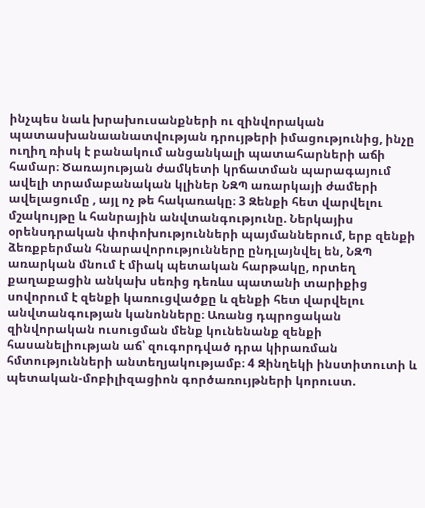ինչպես նաև խրախուսանքների ու զինվորական պատասխանաանատվության դրույթերի իմացությունից, ինչը ուղիղ ռիսկ է բանակում անցանկալի պատահարների աճի համար։ Ծառայության ժամկետի կրճատման պարագայում ավելի տրամաբանական կլիներ ՆԶՊ առարկայի ժամերի ավելացումը , այլ ոչ թե հակառակը։ 3 Զենքի հետ վարվելու մշակույթը և հանրային անվտանգությունը. Ներկայիս օրենսդրական փոփոխությունների պայմաններում, երբ զենքի ձեռքբերման հնարավորությունները ընդլայնվել են, ՆԶՊ առարկան մնում է միակ պետական հարթակը, որտեղ քաղաքացին անկախ սեռից դեռևս պատանի տարիքից սովորում է զենքի կառուցվածքը և զենքի հետ վարվելու անվտանգության կանոնները։ Առանց դպրոցական զինվորական ուսուցման մենք կունենանք զենքի հասանելիության աճ՝ զուգորդված դրա կիրառման հմտությունների անտեղյակությամբ։ 4 Զինղեկի ինստիտուտի և պետական-մոբիլիզացիոն գործառույթների կորուստ.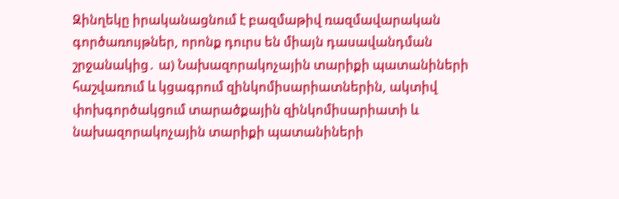Զինղեկը իրականացնում է բազմաթիվ ռազմավարական գործառույթներ, որոնք դուրս են միայն դասավանդման շրջանակից․ ա) Նախազորակոչային տարիքի պատանիների հաշվառում և կցագրում զինկոմիսարիատներին, ակտիվ փոխգործակցում տարածքային զինկոմիսարիատի և նախազորակոչային տարիքի պատանիների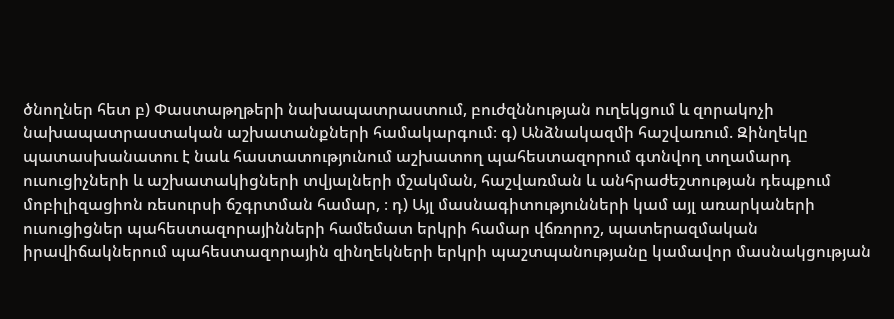ծնողներ հետ բ) Փաստաթղթերի նախապատրաստում, բուժզննության ուղեկցում և զորակոչի նախապատրաստական աշխատանքների համակարգում։ գ) Անձնակազմի հաշվառում. Զինղեկը պատասխանատու է նաև հաստատությունում աշխատող պահեստազորում գտնվող տղամարդ ուսուցիչների և աշխատակիցների տվյալների մշակման, հաշվառման և անհրաժեշտության դեպքում մոբիլիզացիոն ռեսուրսի ճշգրտման համար, ։ դ) Այլ մասնագիտությունների կամ այլ առարկաների ուսուցիցներ պահեստազորայինների համեմատ երկրի համար վճռորոշ, պատերազմական իրավիճակներում պահեստազորային զինղեկների երկրի պաշտպանությանը կամավոր մասնակցության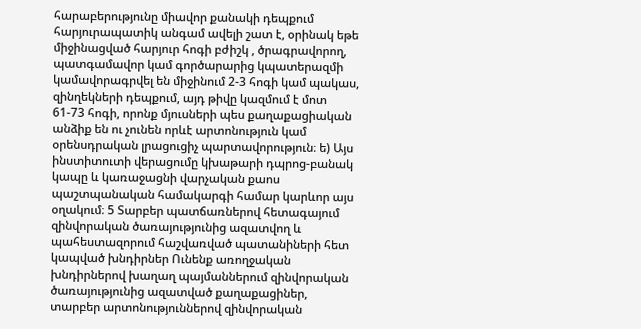հարաբերությունը միավոր քանակի դեպքում հարյուրապատիկ անգամ ավելի շատ է, օրինակ եթե միջինացված հարյուր հոգի բժիշկ , ծրագրավորող, պատգամավոր կամ գործարարից կպատերազմի կամավորագրվել են միջինում 2-3 հոգի կամ պակաս, զինղեկների դեպքում, այդ թիվը կազմում է մոտ 61-73 հոգի, որոնք մյուսների պես քաղաքացիական անձիք են ու չունեն որևէ արտոնություն կամ օրենսդրական լրացուցիչ պարտավորություն։ ե) Այս ինստիտուտի վերացումը կխաթարի դպրոց-բանակ կապը և կառաջացնի վարչական քաոս պաշտպանական համակարգի համար կարևոր այս օղակում։ 5 Տարբեր պատճառներով հետագայում զինվորական ծառայությունից ազատվող և պահեստազորում հաշվառված պատանիների հետ կապված խնդիրներ Ունենք առողջական խնդիրներով խաղաղ պայմաններում զինվորական ծառայությունից ազատված քաղաքացիներ, տարբեր արտոնություններով զինվորական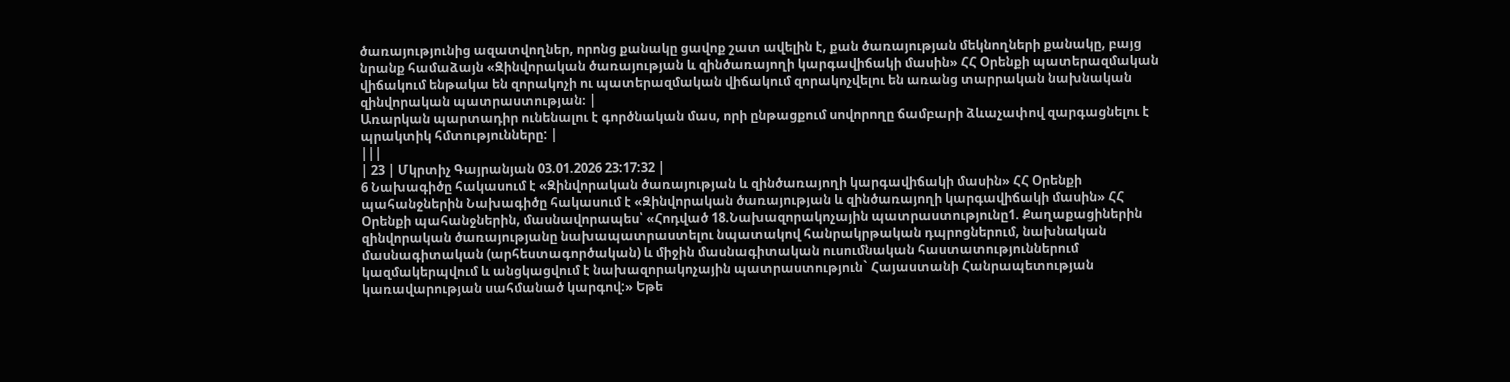ծառայությունից ազատվողներ, որոնց քանակը ցավոք շատ ավելին է, քան ծառայության մեկնողների քանակը, բայց նրանք համաձայն «Զինվորական ծառայության և զինծառայողի կարգավիճակի մասին» ՀՀ Օրենքի պատերազմական վիճակում ենթակա են զորակոչի ու պատերազմական վիճակում զորակոչվելու են առանց տարրական նախնական զինվորական պատրաստության։ |
Առարկան պարտադիր ունենալու է գործնական մաս, որի ընթացքում սովորողը ճամբարի ձևաչափով զարգացնելու է պրակտիկ հմտությունները: |
|||
| 23 | Մկրտիչ Գայրանյան 03.01.2026 23:17:32 |
6 Նախագիծը հակասում է «Զինվորական ծառայության և զինծառայողի կարգավիճակի մասին» ՀՀ Օրենքի պահանջներին Նախագիծը հակասում է «Զինվորական ծառայության և զինծառայողի կարգավիճակի մասին» ՀՀ Օրենքի պահանջներին, մասնավորապես՝ «Հոդված 18.Նախազորակոչային պատրաստությունը1. Քաղաքացիներին զինվորական ծառայությանը նախապատրաստելու նպատակով հանրակրթական դպրոցներում, նախնական մասնագիտական (արհեստագործական) և միջին մասնագիտական ուսումնական հաստատություններում կազմակերպվում և անցկացվում է նախազորակոչային պատրաստություն` Հայաստանի Հանրապետության կառավարության սահմանած կարգով:» Եթե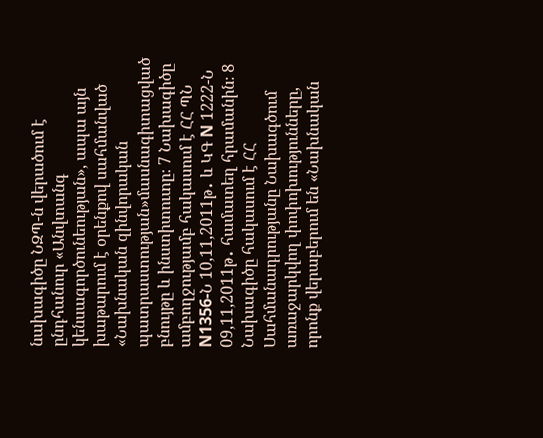նախագիծը ՆԶՊ-ն վերածում է ընդհանուր «Անվտանգ կենսագործունեության», ապա այն խաթարում է օրենքով սահմանված «Նախնական զինվորական պատրաստության»մասնագիտացված բնույթը և ինստիտուտը։ 7 Նախագիծը ամբողջությամբ հակասում է ՀՀ ՊՆ N1356-Ն 10,11,2011թ․ և ԿԳ N 1222-Ն 09,11,2011թ․ համատեղ հրամանին։ 8 Նախագիծը հակասում է ՀՀ Սահմանադրությանը Նախագծում առաջարկվող փոփոխությունները, որոնք վերաբերում են «Նախնական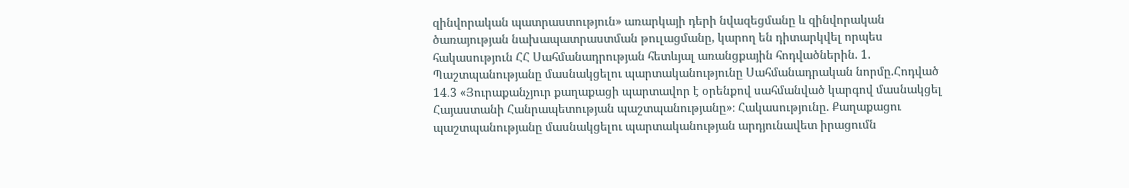զինվորական պատրաստություն» առարկայի դերի նվազեցմանը և զինվորական ծառայության նախապատրաստման թուլացմանը, կարող են դիտարկվել որպես հակասություն ՀՀ Սահմանադրության հետևյալ առանցքային հոդվածներին. 1. Պաշտպանությանը մասնակցելու պարտականությունը Սահմանադրական նորմը.Հոդված 14․3 «Յուրաքանչյուր քաղաքացի պարտավոր է օրենքով սահմանված կարգով մասնակցել Հայաստանի Հանրապետության պաշտպանությանը»։ Հակասությունը. Քաղաքացու պաշտպանությանը մասնակցելու պարտականության արդյունավետ իրացումն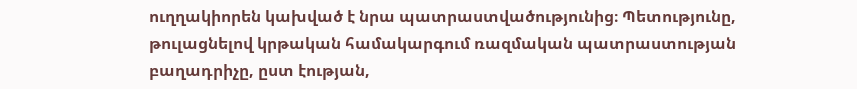ուղղակիորեն կախված է նրա պատրաստվածությունից։ Պետությունը, թուլացնելով կրթական համակարգում ռազմական պատրաստության բաղադրիչը, ըստ էության,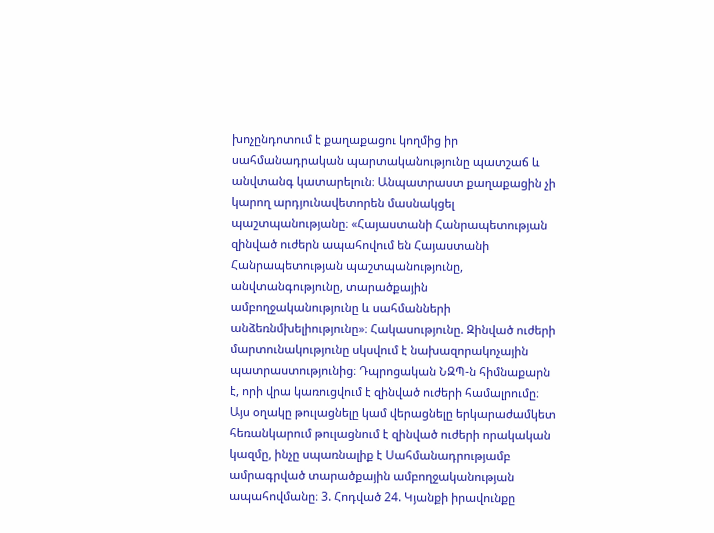խոչընդոտում է քաղաքացու կողմից իր սահմանադրական պարտականությունը պատշաճ և անվտանգ կատարելուն։ Անպատրաստ քաղաքացին չի կարող արդյունավետորեն մասնակցել պաշտպանությանը։ «Հայաստանի Հանրապետության զինված ուժերն ապահովում են Հայաստանի Հանրապետության պաշտպանությունը, անվտանգությունը, տարածքային ամբողջականությունը և սահմանների անձեռնմխելիությունը»։ Հակասությունը. Զինված ուժերի մարտունակությունը սկսվում է նախազորակոչային պատրաստությունից։ Դպրոցական ՆԶՊ-ն հիմնաքարն է, որի վրա կառուցվում է զինված ուժերի համալրումը։ Այս օղակը թուլացնելը կամ վերացնելը երկարաժամկետ հեռանկարում թուլացնում է զինված ուժերի որակական կազմը, ինչը սպառնալիք է Սահմանադրությամբ ամրագրված տարածքային ամբողջականության ապահովմանը։ 3. Հոդված 24. Կյանքի իրավունքը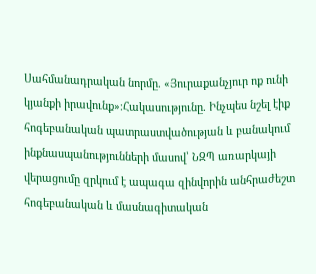Սահմանադրական նորմը. «Յուրաքանչյուր ոք ունի կյանքի իրավունք»։Հակասությունը. Ինչպես նշել էիք հոգեբանական պատրաստվածության և բանակում ինքնասպանությունների մասով՝ ՆԶՊ առարկայի վերացումը զրկում է ապագա զինվորին անհրաժեշտ հոգեբանական և մասնագիտական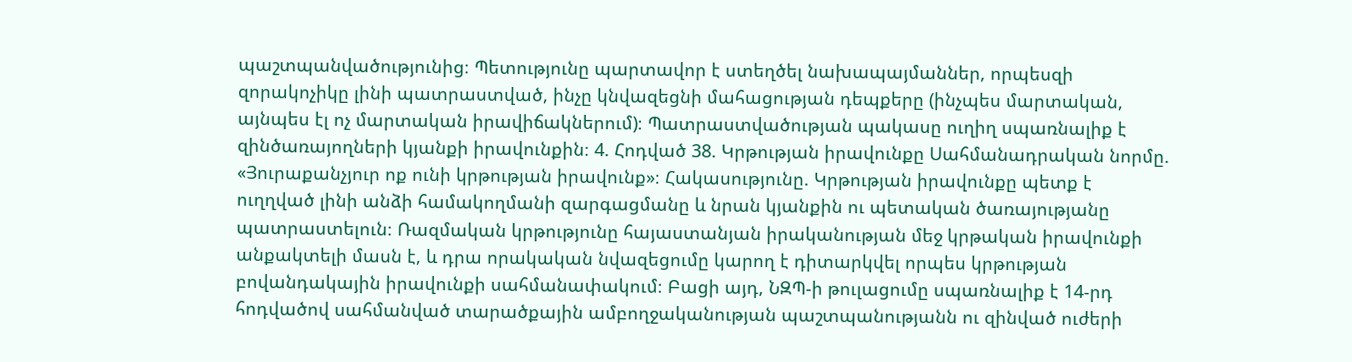պաշտպանվածությունից։ Պետությունը պարտավոր է ստեղծել նախապայմաններ, որպեսզի զորակոչիկը լինի պատրաստված, ինչը կնվազեցնի մահացության դեպքերը (ինչպես մարտական, այնպես էլ ոչ մարտական իրավիճակներում)։ Պատրաստվածության պակասը ուղիղ սպառնալիք է զինծառայողների կյանքի իրավունքին։ 4. Հոդված 38. Կրթության իրավունքը Սահմանադրական նորմը. «Յուրաքանչյուր ոք ունի կրթության իրավունք»։ Հակասությունը. Կրթության իրավունքը պետք է ուղղված լինի անձի համակողմանի զարգացմանը և նրան կյանքին ու պետական ծառայությանը պատրաստելուն։ Ռազմական կրթությունը հայաստանյան իրականության մեջ կրթական իրավունքի անքակտելի մասն է, և դրա որակական նվազեցումը կարող է դիտարկվել որպես կրթության բովանդակային իրավունքի սահմանափակում։ Բացի այդ, ՆԶՊ-ի թուլացումը սպառնալիք է 14-րդ հոդվածով սահմանված տարածքային ամբողջականության պաշտպանությանն ու զինված ուժերի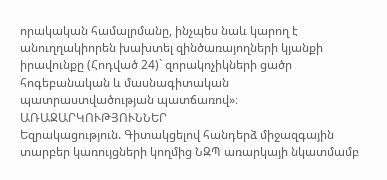որակական համալրմանը, ինչպես նաև կարող է անուղղակիորեն խախտել զինծառայողների կյանքի իրավունքը (Հոդված 24)` զորակոչիկների ցածր հոգեբանական և մասնագիտական պատրաստվածության պատճառով»։
ԱՌԱՋԱՐԿՈՒԹՅՈՒՆՆԵՐ
Եզրակացություն. Գիտակցելով հանդերձ միջազգային տարբեր կառույցների կողմից ՆԶՊ առարկայի նկատմամբ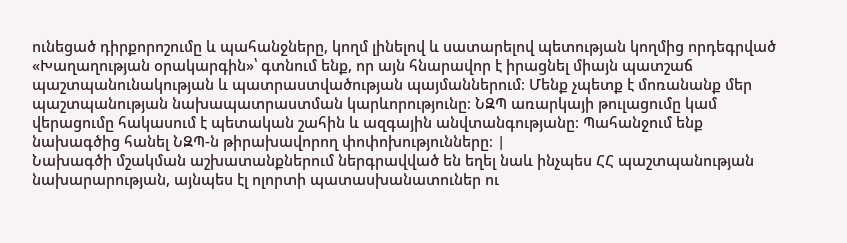ունեցած դիրքորոշումը և պահանջները, կողմ լինելով և սատարելով պետության կողմից որդեգրված «Խաղաղության օրակարգին»՝ գտնում ենք, որ այն հնարավոր է իրացնել միայն պատշաճ պաշտպանունակության և պատրաստվածության պայմաններում։ Մենք չպետք է մոռանանք մեր պաշտպանության նախապատրաստման կարևորությունը։ ՆԶՊ առարկայի թուլացումը կամ վերացումը հակասում է պետական շահին և ազգային անվտանգությանը։ Պահանջում ենք նախագծից հանել ՆԶՊ-ն թիրախավորող փոփոխությունները։ |
Նախագծի մշակման աշխատանքներում ներգրավված են եղել նաև ինչպես ՀՀ պաշտպանության նախարարության, այնպես էլ ոլորտի պատասխանատուներ ու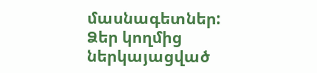մասնագետներ: Ձեր կողմից ներկայացված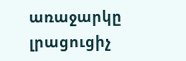առաջարկը լրացուցիչ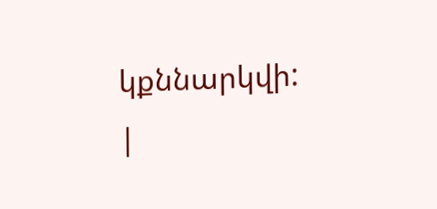կքննարկվի: |